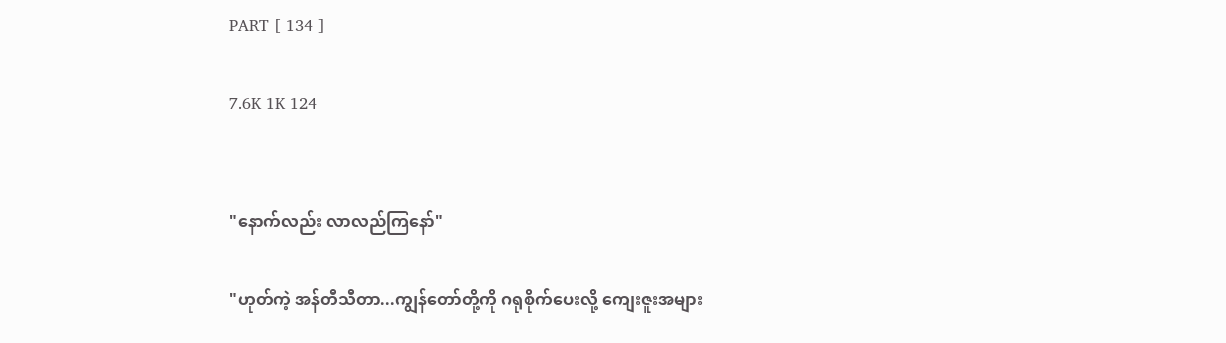PART [ 134 ]

7.6K 1K 124


"နောက်လည်း လာလည်ကြနော်"

"ဟုတ်ကဲ့ အန်တီသီတာ...ကျွန်တော်တို့ကို ဂရုစိုက်ပေးလို့ ကျေးဇူးအများ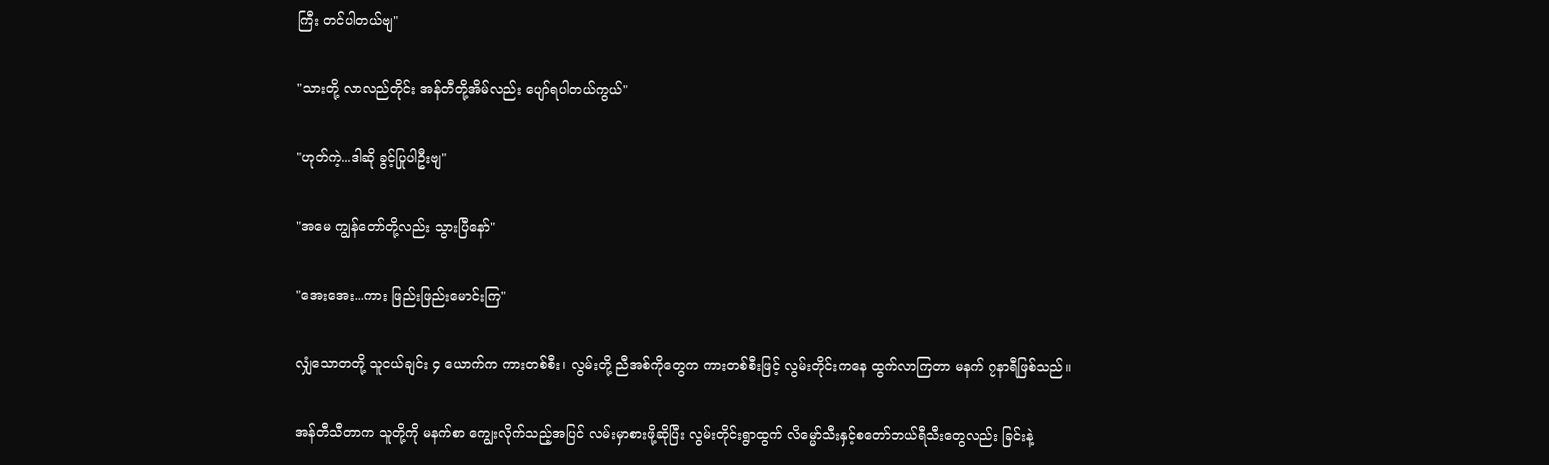ကြီး တင်ပါတယ်ဗျ"

"သားတို့ လာလည်တိုင်း အန်တီတို့အိမ်လည်း ပျော်ရပါတယ်ကွယ်"

"ဟုတ်ကဲ့...ဒါဆို ခွင့်ပြုပါဦးဗျ"

"အမေ ကျွန်တော်တို့လည်း သွားပြီနော်"

"အေးအေး...ကား ဖြည်းဖြည်းမောင်းကြ"

လျှံသောတတို့ သူငယ်ချင်း ၄ ယောက်က ကားတစ်စီး၊ လွမ်းတို့ ညီအစ်ကိုတွေက ကားတစ်စီးဖြင့် လွမ်းတိုင်းကနေ ထွက်လာကြတာ မနက် ၇နာရီဖြစ်သည်။

အန်တီသီတာက သူတို့ကို မနက်စာ ကျွေးလိုက်သည့်အပြင် လမ်းမှာစားဖို့ဆိုပြီး လွမ်းတိုင်းရွာထွက် လိမ္မော်သီးနှင့်စတော်ဘယ်ရီသီးတွေလည်း ခြင်းနဲ့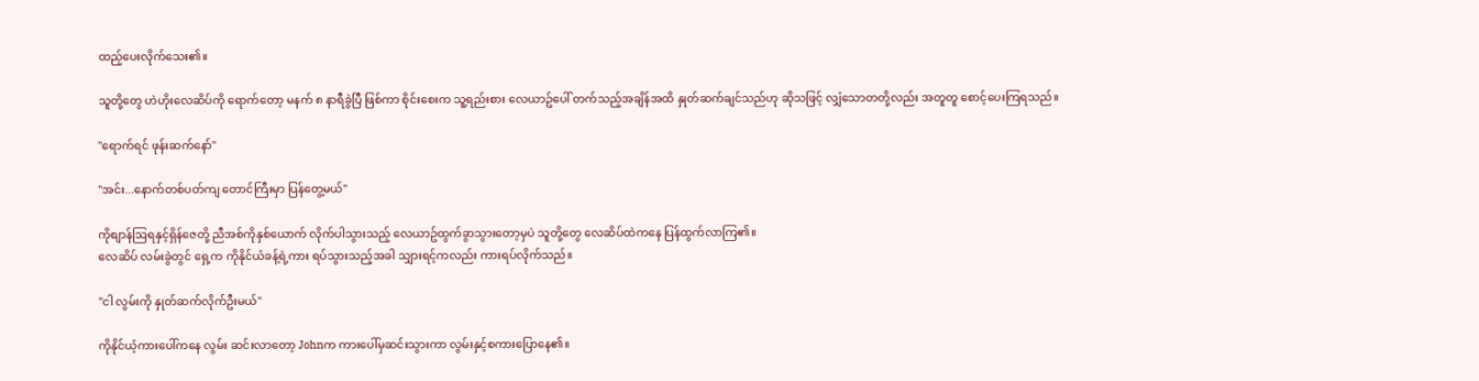ထည့်ပေးလိုက်သေး၏။

သူတို့တွေ ဟဲဟိုးလေဆိပ်ကို ရောက်တော့ မနက် ၈ နာရီခွဲပြီ ဖြစ်ကာ စိုင်းစေးက သူ့ရည်းစား လေယာဥ်ပေါ် တက်သည့်အချိန်အထိ နှုတ်ဆက်ချင်သည်ဟု ဆိုသဖြင့် လျှံသောတတို့လည်း အတူတူ စောင့်ပေးကြရသည်။

"ရောက်ရင် ဖုန်းဆက်နော်"

"အင်း...နောက်တစ်ပတ်ကျ တောင်ကြီးမှာ ပြန်တွေ့မယ်"

ကိုစျာန်ဩရနှင့်ရှိန်ဇေတို့ ညီအစ်ကိုနှစ်ယောက် လိုက်ပါသွားသည့် လေယာဥ်ထွက်ခွာသွားတော့မှပဲ သူတို့တွေ လေဆိပ်ထဲကနေ ပြန်ထွက်လာကြ၏။
လေဆိပ် လမ်းခွဲတွင် ရှေ့က ကိုနိုင်ယံခန့်ရဲ့ကား ရပ်သွားသည့်အခါ သျှားရင့်ကလည်း ကားရပ်လိုက်သည်။

"ငါ လွမ်းကို နှုတ်ဆက်လိုက်ဦးမယ်"

ကိုနိုင်ယံ့ကားပေါ်ကနေ လွမ်း ဆင်းလာတော့ Johnက ကားပေါ်မှဆင်းသွားကာ လွမ်းနှင့်စကားပြောနေ၏။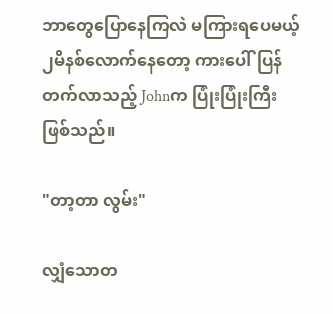ဘာတွေပြောနေကြလဲ မကြားရပေမယ့်
၂မိနစ်လောက်နေတော့ ကားပေါ်ပြန်တက်လာသည့် Johnက ပြုံးပြုံးကြီး ဖြစ်သည်။

"တာ့တာ လွမ်း"

လျှံသောတ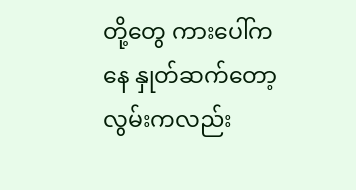တို့တွေ ကားပေါ်ကနေ နှုတ်ဆက်တော့ လွမ်းကလည်း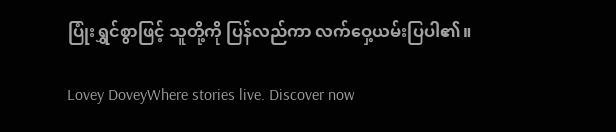ပြုံးရွှင်စွာဖြင့် သူတို့ကို ပြန်လည်ကာ လက်ဝှေ့ယမ်းပြပါ၏။

Lovey DoveyWhere stories live. Discover now